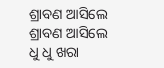ଶ୍ରାବଣ ଆସିଲେ
ଶ୍ରାବଣ ଆସିଲେ
ଧୁ ଧୁ ଖରା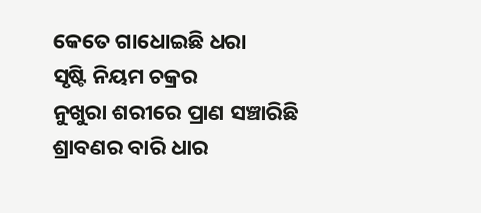କେତେ ଗାଧୋଇଛି ଧରା
ସୃଷ୍ଟି ନିୟମ ଚକ୍ରର
ନୁଖୁରା ଶରୀରେ ପ୍ରାଣ ସଞ୍ଚାରିଛି
ଶ୍ରାବଣର ବାରି ଧାର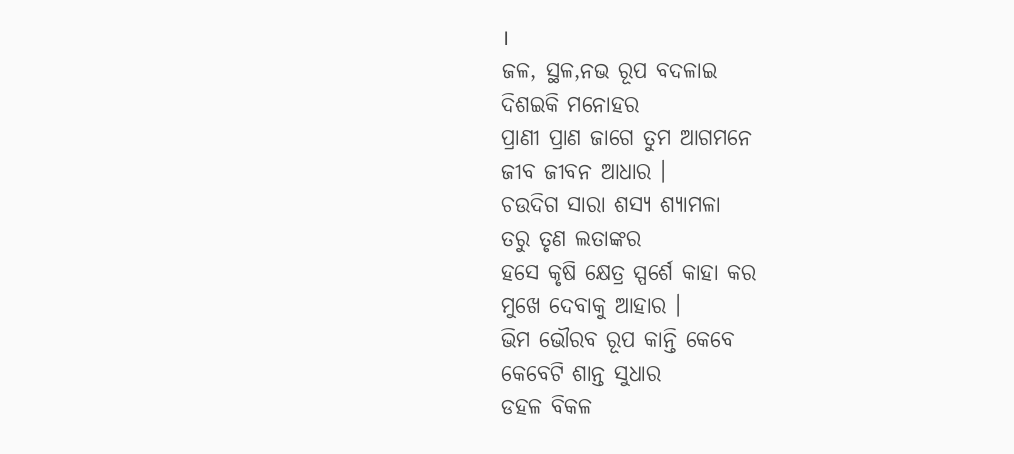।
ଜଳ, ସ୍ଥଳ,ନଭ ରୂପ ବଦଳାଇ
ଦିଶଇକି ମନୋହର
ପ୍ରାଣୀ ପ୍ରାଣ ଜାଗେ ତୁମ ଆଗମନେ
ଜୀବ ଜୀବନ ଆଧାର ।
ଚଉଦିଗ ସାରା ଶସ୍ୟ ଶ୍ୟାମଳା
ତରୁ ତୃଣ ଲତାଙ୍କର
ହସେ କୃଷି କ୍ଷେତ୍ର ସ୍ପର୍ଶେ କାହା କର
ମୁଖେ ଦେବାକୁ ଆହାର ।
ଭିମ ଭୌରବ ରୂପ କାନ୍ତି କେବେ
କେବେଟି ଶାନ୍ତ ସୁଧାର
ଡହଳ ବିକଳ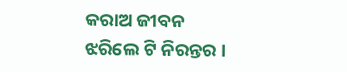କରାଅ ଜୀବନ
ଝରିଲେ ଟି ନିରନ୍ତର ।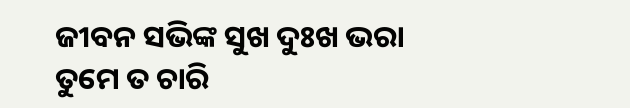ଜୀବନ ସଭିଙ୍କ ସୁଖ ଦୁଃଖ ଭରା
ତୁମେ ତ ଚାରି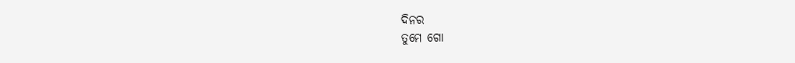ଦିନର
ତୁମେ ଗୋ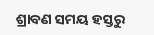ଶ୍ରାବଣ ସମୟ ହସ୍ତରୁ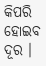କିପରି ହୋଇବ ଦୂର ।